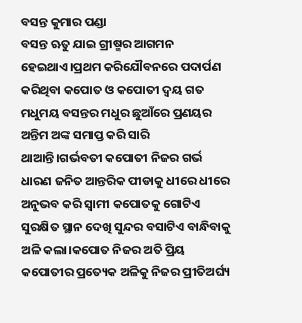ବସନ୍ତ କୁମାର ପଣ୍ଡା
ବସନ୍ତ ଋତୁ ଯାଇ ଗ୍ରୀଷ୍ମର ଆଗମନ ହେଇଥାଏ।ପ୍ରଥମ କରିଯୌବନରେ ପଦାର୍ପଣ କରିଥିବା କପୋତ ଓ କପୋତୀ ଦ୍ଵୟ ଗତ ମଧୁମୟ ବସନ୍ତର ମଧୁର ଛୁଆଁରେ ପ୍ରଣୟର ଅନ୍ତିମ ଅଙ୍କ ସମାପ୍ତ କରି ସାରି ଥାଆନ୍ତି।ଗର୍ଭବତୀ କପୋତୀ ନିଜର ଗର୍ଭ ଧାରଣ ଜନିତ ଆନ୍ତରିକ ପୀଡାକୁ ଧୀରେ ଧୀରେ ଅନୁଭବ କରି ସ୍ୱାମୀ କପୋତକୁ ଗୋଟିଏ ସୁରକ୍ଷିତ ସ୍ଥାନ ଦେଖି ସୁନ୍ଦର ବସାଟିଏ ବାନ୍ଧିବାକୁ ଅଳି କଲା।କପୋତ ନିଜର ଅତି ପ୍ରିୟ କପୋତୀର ପ୍ରତ୍ୟେକ ଅଳିକୁ ନିଜର ପ୍ରୀତିଅର୍ଘ୍ୟ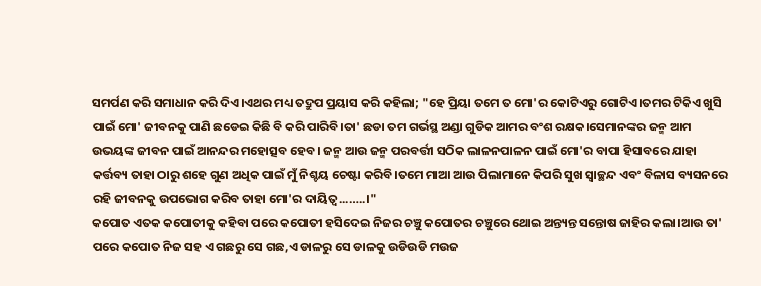ସମର୍ପଣ କରି ସମାଧାନ କରି ଦିଏ।ଏଥର ମଧ୍ୟ ତଦ୍ରୁପ ପ୍ରୟାସ କରି କହିଲା; "ହେ ପ୍ରିୟା ତମେ ତ ମୋ'ର କୋଟିଏରୁ ଗୋଟିଏ।ତମର ଟିକିଏ ଖୁସି ପାଇଁ ମୋ' ଜୀବନକୁ ପାଣି ଛଡେଇ କିଛି ବି କରି ପାରିବି।ତା' ଛଡା ତମ ଗର୍ଭସ୍ଥ ଅଣ୍ଡା ଗୁଡିକ ଆମର ବଂଶ ରକ୍ଷକ।ସେମାନଙ୍କର ଜନ୍ମ ଆମ ଉଭୟଙ୍କ ଜୀବନ ପାଇଁ ଆନନ୍ଦର ମହୋତ୍ସବ ହେବ। ଜନ୍ମ ଆଉ ଜନ୍ମ ପରବର୍ତ୍ତୀ ସଠିକ ଲାଳନପାଳନ ପାଇଁ ମୋ'ର ବାପା ହିସାବରେ ଯାହା କର୍ତ୍ତବ୍ୟ ତାହା ଠାରୁ ଶହେ ଗୁଣ ଅଧିକ ପାଇଁ ମୁଁ ନିଶ୍ଚୟ ଚେଷ୍ଟା କରିବି।ତମେ ମାଆ ଆଉ ପିଲାମାନେ କିପରି ସୁଖ ସ୍ୱାଚ୍ଛନ୍ଦ ଏବଂ ବିଳାସ ବ୍ୟସନରେ ରହି ଜୀବନକୁ ଉପଭୋଗ କରିବ ତାହା ମୋ'ର ଦାୟିତ୍ୱ...…..।"
କପୋତ ଏତକ କପୋତୀକୁ କହିବା ପରେ କପୋତୀ ହସିଦେଇ ନିଜର ଚଞ୍ଚୁ କପୋତର ଚଞ୍ଚୁରେ ଥୋଇ ଅନ୍ତ୍ୟନ୍ତ ସନ୍ତୋଷ ଜାହିର କଲା।ଆଉ ତା' ପରେ କପୋତ ନିଜ ସହ ଏ ଗଛରୁ ସେ ଗଛ,ଏ ଡାଳରୁ ସେ ଡାଳକୁ ଉଡିଉଡି ମଉଜ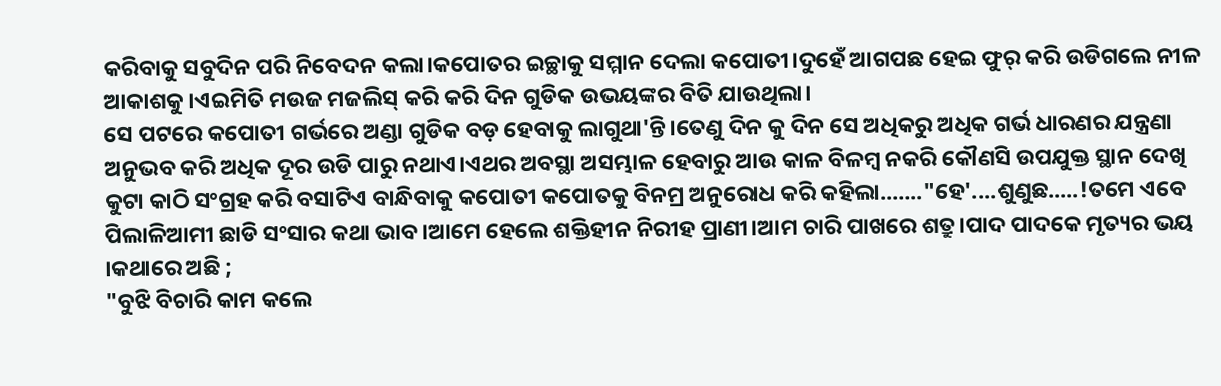କରିବାକୁ ସବୁଦିନ ପରି ନିବେଦନ କଲା।କପୋତର ଇଚ୍ଛାକୁ ସମ୍ମାନ ଦେଲା କପୋତୀ।ଦୁହେଁ ଆଗପଛ ହେଇ ଫୁର୍ କରି ଉଡିଗଲେ ନୀଳ ଆକାଶକୁ।ଏଇମିତି ମଉଜ ମଜଲିସ୍ କରି କରି ଦିନ ଗୁଡିକ ଉଭୟଙ୍କର ବିତି ଯାଉଥିଲା।
ସେ ପଟରେ କପୋତୀ ଗର୍ଭରେ ଅଣ୍ଡା ଗୁଡିକ ବଡ଼ ହେବାକୁ ଲାଗୁଥା'ନ୍ତି।ତେଣୁ ଦିନ କୁ ଦିନ ସେ ଅଧିକରୁ ଅଧିକ ଗର୍ଭ ଧାରଣର ଯନ୍ତ୍ରଣା ଅନୁଭବ କରି ଅଧିକ ଦୂର ଉଡି ପାରୁ ନଥାଏ।ଏଥର ଅବସ୍ଥା ଅସମ୍ଭାଳ ହେବାରୁ ଆଉ କାଳ ବିଳମ୍ବ ନକରି କୌଣସି ଉପଯୁକ୍ତ ସ୍ଥାନ ଦେଖି କୁଟା କାଠି ସଂଗ୍ରହ କରି ବସାଟିଏ ବାନ୍ଧିବାକୁ କପୋତୀ କପୋତକୁ ବିନମ୍ର ଅନୁରୋଧ କରି କହିଲା..….."ହେ'....ଶୁଣୁଛ.....!ତମେ ଏବେ ପିଲାଳିଆମୀ ଛାଡି ସଂସାର କଥା ଭାବ।ଆମେ ହେଲେ ଶକ୍ତିହୀନ ନିରୀହ ପ୍ରାଣୀ।ଆମ ଚାରି ପାଖରେ ଶତ୍ରୁ।ପାଦ ପାଦକେ ମୃତ୍ୟର ଭୟ ।କଥାରେ ଅଛି ;
"ବୁଝି ବିଚାରି କାମ କଲେ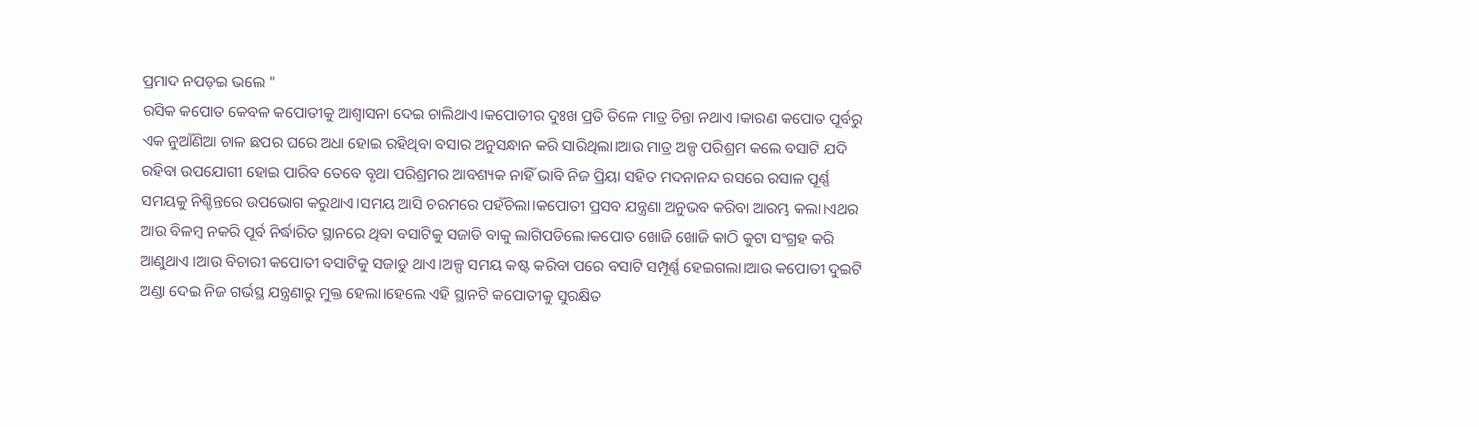ପ୍ରମାଦ ନପଡ଼ଇ ଭଲେ "
ରସିକ କପୋତ କେବଳ କପୋତୀକୁ ଆଶ୍ୱାସନା ଦେଇ ଚାଲିଥାଏ।କପୋତୀର ଦୁଃଖ ପ୍ରତି ତିଳେ ମାତ୍ର ଚିନ୍ତା ନଥାଏ ।କାରଣ କପୋତ ପୂର୍ବରୁ ଏକ ନୁଆଁଣିଆ ଚାଳ ଛପର ଘରେ ଅଧା ହୋଇ ରହିଥିବା ବସାର ଅନୁସନ୍ଧାନ କରି ସାରିଥିଲା।ଆଉ ମାତ୍ର ଅଳ୍ପ ପରିଶ୍ରମ କଲେ ବସାଟି ଯଦି ରହିବା ଉପଯୋଗୀ ହୋଇ ପାରିବ ତେବେ ବୃଥା ପରିଶ୍ରମର ଆବଶ୍ୟକ ନାହିଁ ଭାବି ନିଜ ପ୍ରିୟା ସହିତ ମଦନାନନ୍ଦ ରସରେ ରସାଳ ପୂର୍ଣ୍ଣ ସମୟକୁ ନିଶ୍ଚିନ୍ତରେ ଉପଭୋଗ କରୁଥାଏ।ସମୟ ଆସି ଚରମରେ ପହଁଚିଲା।କପୋତୀ ପ୍ରସବ ଯନ୍ତ୍ରଣା ଅନୁଭବ କରିବା ଆରମ୍ଭ କଲା।ଏଥର ଆଉ ବିଳମ୍ବ ନକରି ପୂର୍ବ ନିର୍ଦ୍ଧାରିତ ସ୍ଥାନରେ ଥିବା ବସାଟିକୁ ସଜାଡି ବାକୁ ଲାଗିପଡିଲେ।କପୋତ ଖୋଜି ଖୋଜି କାଠି କୁଟା ସଂଗ୍ରହ କରି ଆଣୁଥାଏ ।ଆଉ ବିଚାରୀ କପୋତୀ ବସାଟିକୁ ସଜାଡୁ ଥାଏ।ଅଳ୍ପ ସମୟ କଷ୍ଟ କରିବା ପରେ ବସାଟି ସମ୍ପୂର୍ଣ୍ଣ ହେଇଗଲା।ଆଉ କପୋତୀ ଦୁଇଟି ଅଣ୍ଡା ଦେଇ ନିଜ ଗର୍ଭସ୍ଥ ଯନ୍ତ୍ରଣାରୁ ମୁକ୍ତ ହେଲା।ହେଲେ ଏହି ସ୍ଥାନଟି କପୋତୀକୁ ସୁରକ୍ଷିତ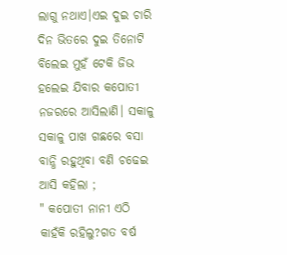ଲାଗୁ ନଥାଏ।ଏଇ ଦୁଇ ଚାରି ଦିନ ଭିତରେ ଦୁଇ ତିନୋଟି ବିଲେଇ ମୁହଁ ଟେକି ଜିଭ ହଲେଇ ଯିବାର କପୋତୀ ନଜରରେ ଆସିଲାଣି। ସକାଳୁ ସକାଳୁ ପାଖ ଗଛରେ ବସା ବାନ୍ଧି ରହୁଥିବା ବଣି ଚଢେଇ ଆସି କହିଲା ;
" କପୋତୀ ନାନୀ ଏଠି କାହଁକି ରହିଲୁ?ଗତ ବର୍ଷ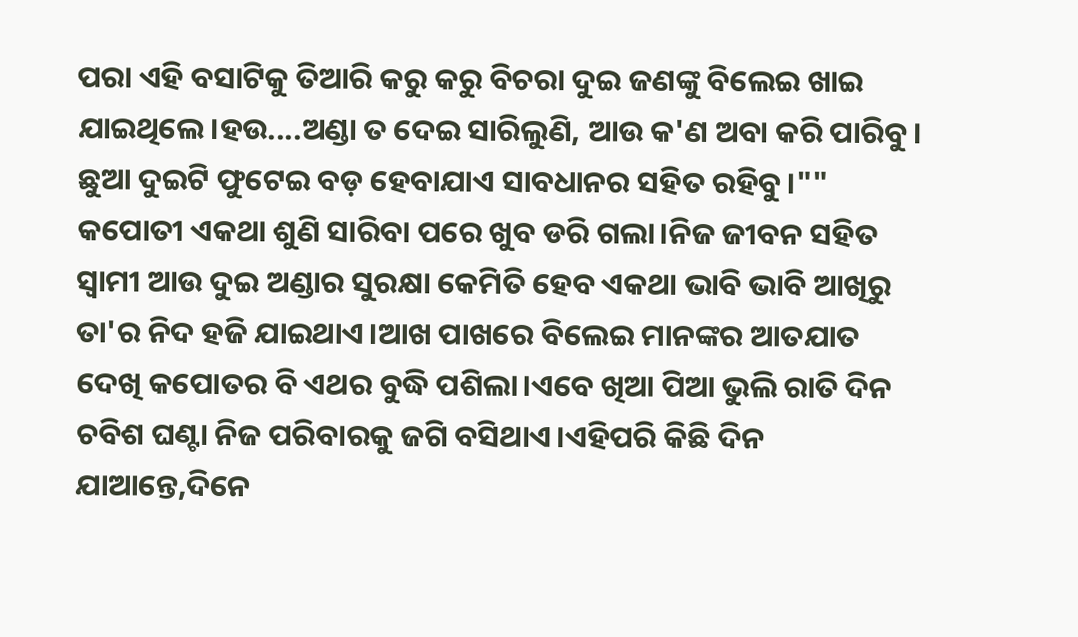ପରା ଏହି ବସାଟିକୁ ତିଆରି କରୁ କରୁ ବିଚରା ଦୁଇ ଜଣଙ୍କୁ ବିଲେଇ ଖାଇ ଯାଇଥିଲେ।ହଉ....ଅଣ୍ଡା ତ ଦେଇ ସାରିଲୁଣି, ଆଉ କ'ଣ ଅବା କରି ପାରିବୁ। ଛୁଆ ଦୁଇଟି ଫୁଟେଇ ବଡ଼ ହେବାଯାଏ ସାବଧାନର ସହିତ ରହିବୁ।""
କପୋତୀ ଏକଥା ଶୁଣି ସାରିବା ପରେ ଖୁବ ଡରି ଗଲା।ନିଜ ଜୀବନ ସହିତ ସ୍ୱାମୀ ଆଉ ଦୁଇ ଅଣ୍ଡାର ସୁରକ୍ଷା କେମିତି ହେବ ଏକଥା ଭାବି ଭାବି ଆଖିରୁ ତା'ର ନିଦ ହଜି ଯାଇଥାଏ।ଆଖ ପାଖରେ ବିଲେଇ ମାନଙ୍କର ଆତଯାତ ଦେଖି କପୋତର ବି ଏଥର ବୁଦ୍ଧି ପଶିଲା।ଏବେ ଖିଆ ପିଆ ଭୁଲି ରାତି ଦିନ ଚବିଶ ଘଣ୍ଟା ନିଜ ପରିବାରକୁ ଜଗି ବସିଥାଏ।ଏହିପରି କିଛି ଦିନ ଯାଆନ୍ତେ,ଦିନେ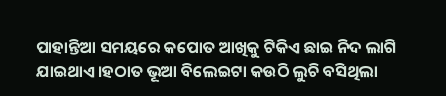ପାହାନ୍ତିଆ ସମୟରେ କପୋତ ଆଖିକୁ ଟିକିଏ ଛାଇ ନିଦ ଲାଗି ଯାଇଥାଏ।ହଠାତ ଭୂଆ ବିଲେଇଟା କଉଠି ଲୁଚି ବସିଥିଲା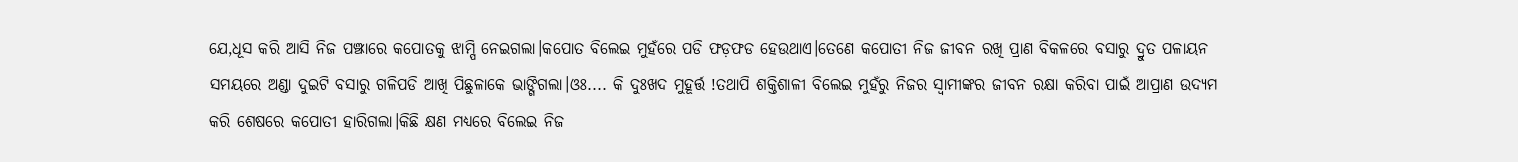ଯେ,ଧୂସ କରି ଆସି ନିଜ ପଞ୍ଝାରେ କପୋତକୁ ଝାମ୍ପି ନେଇଗଲା।କପୋତ ବିଲେଇ ମୁହଁରେ ପଡି ଫଡ଼ଫଡ ହେଉଥାଏ।ତେଣେ କପୋତୀ ନିଜ ଜୀବନ ରଖି ପ୍ରାଣ ବିକଳରେ ବସାରୁ ଦ୍ରୁତ ପଳାୟନ ସମୟରେ ଅଣ୍ଡା ଦୁଇଟି ବସାରୁ ଗଳିପଡି ଆଖି ପିଛୁଳାକେ ଭାଙ୍ଗିଗଲା।ଓଃ.... କି ଦୁଃଖଦ ମୁହୂର୍ତ୍ତ !ତଥାପି ଶକ୍ତିଶାଳୀ ବିଲେଇ ମୁହଁରୁ ନିଜର ସ୍ୱାମୀଙ୍କର ଜୀବନ ରକ୍ଷା କରିବା ପାଇଁ ଆପ୍ରାଣ ଉଦ୍ୟମ କରି ଶେଷରେ କପୋତୀ ହାରିଗଲା।କିଛି କ୍ଷଣ ମଧ୍ୟରେ ବିଲେଇ ନିଜ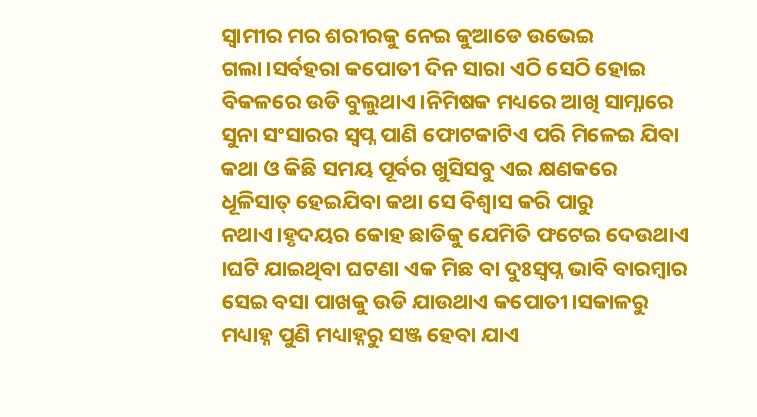ସ୍ୱାମୀର ମର ଶରୀରକୁ ନେଇ କୁଆଡେ ଉଭେଇ ଗଲା।ସର୍ବହରା କପୋତୀ ଦିନ ସାରା ଏଠି ସେଠି ହୋଇ ବିକଳରେ ଉଡି ବୁଲୁଥାଏ।ନିମିଷକ ମଧ୍ୟରେ ଆଖି ସାମ୍ନାରେ ସୁନା ସଂସାରର ସ୍ୱପ୍ନ ପାଣି ଫୋଟକାଟିଏ ପରି ମିଳେଇ ଯିବା କଥା ଓ କିଛି ସମୟ ପୂର୍ବର ଖୁସିସବୁ ଏଇ କ୍ଷଣକରେ ଧୂଳିସାତ୍ ହେଇଯିବା କଥା ସେ ବିଶ୍ୱାସ କରି ପାରୁ ନଥାଏ।ହୃଦୟର କୋହ ଛାତିକୁ ଯେମିତି ଫଟେଇ ଦେଉଥାଏ ।ଘଟି ଯାଇଥିବା ଘଟଣା ଏକ ମିଛ ବା ଦୁଃସ୍ବପ୍ନ ଭାବି ବାରମ୍ବାର ସେଇ ବସା ପାଖକୁ ଉଡି ଯାଉଥାଏ କପୋତୀ।ସକାଳରୁ ମଧ୍ୟାହ୍ନ ପୁଣି ମଧ୍ୟାହ୍ନରୁ ସଞ୍ଜ ହେବା ଯାଏ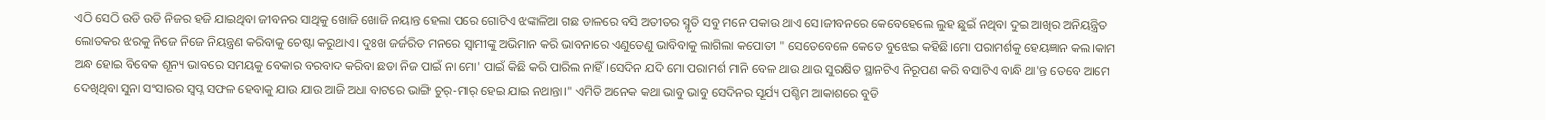ଏଠି ସେଠି ଉଡି ଉଡି ନିଜର ହଜି ଯାଇଥିବା ଜୀବନର ସାଥିକୁ ଖୋଜି ଖୋଜି ନୟାନ୍ତ ହେଲା ପରେ ଗୋଟିଏ ଝଙ୍କାଳିଆ ଗଛ ଡାଳରେ ବସି ଅତୀତର ସ୍ମୃତି ସବୁ ମନେ ପକାଉ ଥାଏ ସେ।ଜୀବନରେ କେବେହେଲେ ଲୁହ ଛୁଇଁ ନଥିବା ଦୁଇ ଆଖିର ଅନିୟନ୍ତ୍ରିତ ଲୋତକର ଝରକୁ ନିଜେ ନିଜେ ନିୟନ୍ତ୍ରଣ କରିବାକୁ ଚେଷ୍ଟା କରୁଥାଏ। ଦୁଃଖ ଜର୍ଜରିତ ମନରେ ସ୍ୱାମୀଙ୍କୁ ଅଭିମାନ କରି ଭାବନାରେ ଏଣୁତେଣୁ ଭାବିବାକୁ ଲାଗିଲା କପୋତୀ " ସେତେବେଳେ କେତେ ବୁଝେଇ କହିଛି।ମୋ ପରାମର୍ଶକୁ ହେୟଜ୍ଞାନ କଲ।କାମ ଅନ୍ଧ ହୋଇ ବିବେକ ଶୂନ୍ୟ ଭାବରେ ସମୟକୁ ବେକାର ବରବାଦ କରିବା ଛଡା ନିଜ ପାଇଁ ନା ମୋ' ପାଇଁ କିଛି କରି ପାରିଲ ନାହିଁ।ସେଦିନ ଯଦି ମୋ ପରାମର୍ଶ ମାନି ବେଳ ଥାଉ ଥାଉ ସୁରକ୍ଷିତ ସ୍ଥାନଟିଏ ନିରୂପଣ କରି ବସାଟିଏ ବାନ୍ଧି ଥା'ନ୍ତ ତେବେ ଆମେ ଦେଖିଥିବା ସୁନା ସଂସାରର ସ୍ୱପ୍ନ ସଫଳ ହେବାକୁ ଯାଉ ଯାଉ ଆଜି ଅଧା ବାଟରେ ଭାଙ୍ଗି ଚୁର୍-ମାର୍ ହେଇ ଯାଇ ନଥାନ୍ତା।" ଏମିତି ଅନେକ କଥା ଭାବୁ ଭାବୁ ସେଦିନର ସୂର୍ଯ୍ୟ ପଶ୍ଚିମ ଆକାଶରେ ବୁଡି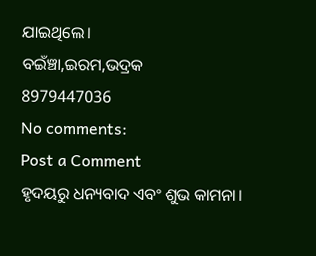ଯାଇଥିଲେ।
ବଇଁଞ୍ଚା,ଇରମ,ଭଦ୍ରକ
8979447036
No comments:
Post a Comment
ହୃଦୟରୁ ଧନ୍ୟବାଦ ଏବଂ ଶୁଭ କାମନା।